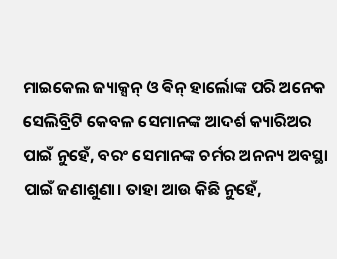ମାଇକେଲ ଜ୍ୟାକ୍ସନ୍ ଓ ଵିନ୍ ହାର୍ଲୋଙ୍କ ପରି ଅନେକ ସେଲିବ୍ରିଟି କେବଳ ସେମାନଙ୍କ ଆଦର୍ଶ କ୍ୟାରିଅର ପାଇଁ ନୁହେଁ, ବରଂ ସେମାନଙ୍କ ଚର୍ମର ଅନନ୍ୟ ଅବସ୍ଥା ପାଇଁ ଜଣାଶୁଣା। ତାହା ଆଉ କିଛି ନୁହେଁ,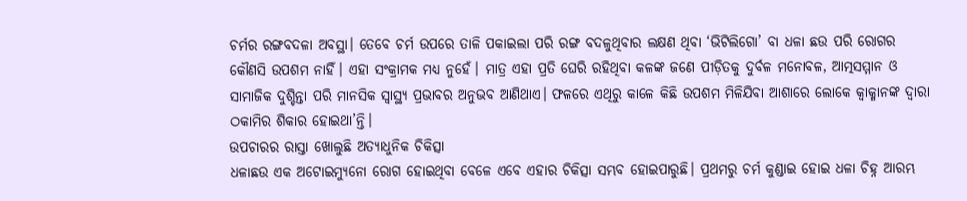ଚର୍ମର ରଙ୍ଗବଦଳା ଅବସ୍ଥା। ତେବେ ଚର୍ମ ଉପରେ ତାଳି ପକାଇଲା ପରି ରଙ୍ଗ ବଦଳୁଥିବାର ଲକ୍ଷଣ ଥିବା ‘ଭିଟିଲିଗୋ’ ବା ଧଳା ଛଉ ପରି ରୋଗର କୌଣସି ଉପଶମ ନାହିଁ। ଏହା ସଂକ୍ରାମକ ମଧ୍ୟ ନୁହେଁ। ମାତ୍ର ଏହା ପ୍ରତି ଘେରି ରହିଥିବା କଳଙ୍କ ଜଣେ ପୀଡ଼ିତକୁ ଦୁର୍ବଳ ମନୋବଳ, ଆତ୍ମସମ୍ମାନ ଓ ସାମାଜିକ ଦୁଶ୍ଚିନ୍ତା ପରି ମାନସିକ ସ୍ବାସ୍ଥ୍ୟ ପ୍ରଭାବର ଅନୁଭବ ଆଣିଥାଏ। ଫଳରେ ଏଥିରୁ କାଳେ କିଛି ଉପଶମ ମିଳିଯିବା ଆଶାରେ ଲୋକେ କ୍ବାକ୍ମାନଙ୍କ ଦ୍ବାରା ଠକାମିର ଶିକାର ହୋଇଥା’ନ୍ତି।
ଉପଚାରର ରାସ୍ତା ଖୋଲୁଛି ଅତ୍ୟାଧୁନିକ ଚିକିତ୍ସା
ଧଳାଛଉ ଏକ ଅଟୋଇମ୍ୟୁନୋ ରୋଗ ହୋଇଥିବା ବେଳେ ଏବେ ଏହାର ଚିକିତ୍ସା ସମ୍ଭବ ହୋଇପାରୁଛି। ପ୍ରଥମରୁ ଚର୍ମ କୁଣ୍ଡାଇ ହୋଇ ଧଳା ଚିହ୍ନ ଆରମ୍ଭ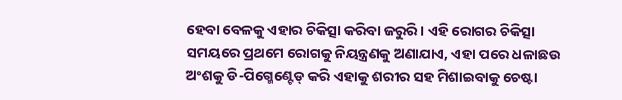ହେବା ବେଳକୁ ଏହାର ଚିକିତ୍ସା କରିବା ଜରୁରି। ଏହି ରୋଗର ଚିକିତ୍ସା ସମୟରେ ପ୍ରଥମେ ରୋଗକୁ ନିୟନ୍ତ୍ରଣକୁ ଅଣାଯାଏ, ଏହା ପରେ ଧଳାଛଉ ଅଂଶକୁ ଡି-ପିଗ୍ମେଣ୍ଟେଡ୍ କରି ଏହାକୁ ଶରୀର ସହ ମିଶାଇବାକୁ ଚେଷ୍ଟା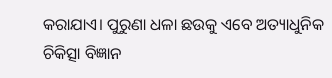କରାଯାଏ। ପୁରୁଣା ଧଳା ଛଉକୁ ଏବେ ଅତ୍ୟାଧୁନିକ ଚିକିତ୍ସା ବିଜ୍ଞାନ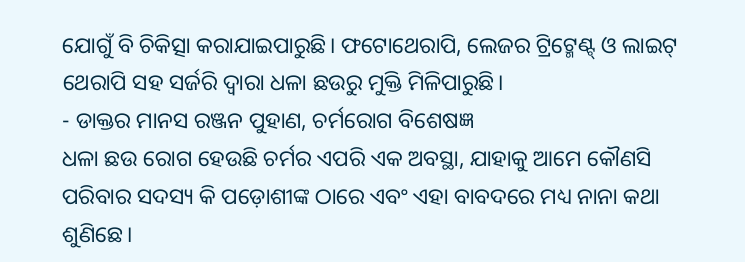ଯୋଗୁଁ ବି ଚିକିତ୍ସା କରାଯାଇପାରୁଛି। ଫଟୋଥେରାପି, ଲେଜର ଟ୍ରିଟ୍ମେଣ୍ଟ୍ ଓ ଲାଇଟ୍ ଥେରାପି ସହ ସର୍ଜରି ଦ୍ବାରା ଧଳା ଛଉରୁ ମୁକ୍ତି ମିଳିପାରୁଛି।
- ଡାକ୍ତର ମାନସ ରଞ୍ଜନ ପୁହାଣ, ଚର୍ମରୋଗ ବିଶେଷଜ୍ଞ
ଧଳା ଛଉ ରୋଗ ହେଉଛି ଚର୍ମର ଏପରି ଏକ ଅବସ୍ଥା, ଯାହାକୁ ଆମେ କୌଣସି ପରିବାର ସଦସ୍ୟ କି ପଡ଼ୋଶୀଙ୍କ ଠାରେ ଏବଂ ଏହା ବାବଦରେ ମଧ୍ୟ ନାନା କଥା ଶୁଣିଛେ।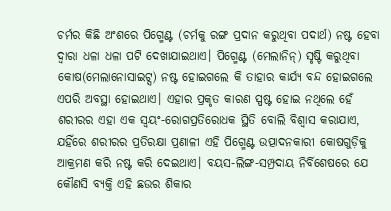ଚର୍ମର କିଛି ଅଂଶରେ ପିଗ୍ମେଣ୍ଟ (ଚର୍ମକୁ ରଙ୍ଗ ପ୍ରଦାନ କରୁଥିବା ପଦାର୍ଥ) ନଷ୍ଟ ହେବା ଦ୍ବାରା ଧଳା ଧଳା ପଟି ଦେଖାଯାଇଥାଏ। ପିଗ୍ମେଣ୍ଟ (ମେଲାନିନ୍) ସୃଷ୍ଟି କରୁଥିବା କୋଷ(ମେଲାନୋସାଇଟ୍ସ) ନଷ୍ଟ ହୋଇଗଲେ କି ତାହାର କାର୍ଯ୍ୟ ବନ୍ଦ ହୋଇଗଲେ ଏପରି ଅବସ୍ଥା ହୋଇଥାଏ। ଏହାର ପ୍ରକୃତ କାରଣ ସ୍ପଷ୍ଟ ହୋଇ ନଥିଲେ ହେଁ ଶରୀରର ଏହା ଏକ ସ୍ବୟଂ-ରୋଗପ୍ରତିରୋଧକ ସ୍ଥିତି ବୋଲି ବିଶ୍ବାସ କରାଯାଏ, ଯହିଁରେ ଶରୀରର ପ୍ରତିରକ୍ଷା ପ୍ରଣାଳୀ ଏହି ପିଗ୍ମେଣ୍ଟ ଉତ୍ପାଦନକାରୀ କୋଷଗୁଡ଼ିକୁ ଆକ୍ରମଣ କରି ନଷ୍ଟ କରି ଦେଇଥାଏ। ବୟସ-ଲିଙ୍ଗ-ସମ୍ପ୍ରଦାୟ ନିର୍ବିଶେଷରେ ଯେ କୌଣସି ବ୍ୟକ୍ତି ଏହି ଛଉର ଶିକାର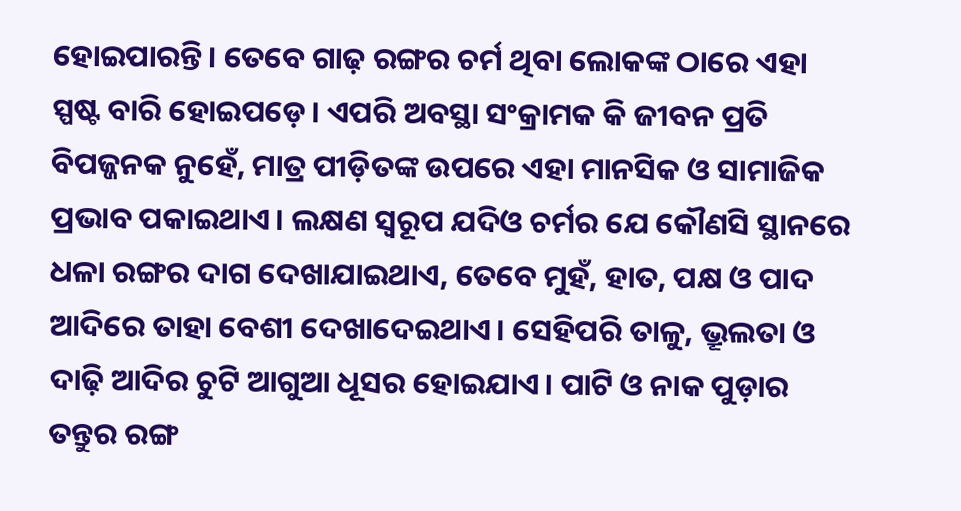ହୋଇପାରନ୍ତି। ତେବେ ଗାଢ଼ ରଙ୍ଗର ଚର୍ମ ଥିବା ଲୋକଙ୍କ ଠାରେ ଏହା ସ୍ପଷ୍ଟ ବାରି ହୋଇପଡ଼େ। ଏପରି ଅବସ୍ଥା ସଂକ୍ରାମକ କି ଜୀବନ ପ୍ରତି ବିପଜ୍ଜନକ ନୁହେଁ, ମାତ୍ର ପୀଡ଼ିତଙ୍କ ଉପରେ ଏହା ମାନସିକ ଓ ସାମାଜିକ ପ୍ରଭାବ ପକାଇଥାଏ। ଲକ୍ଷଣ ସ୍ବରୂପ ଯଦିଓ ଚର୍ମର ଯେ କୌଣସି ସ୍ଥାନରେ ଧଳା ରଙ୍ଗର ଦାଗ ଦେଖାଯାଇଥାଏ, ତେବେ ମୁହଁ, ହାତ, ପକ୍ଷ ଓ ପାଦ ଆଦିରେ ତାହା ବେଶୀ ଦେଖାଦେଇଥାଏ। ସେହିପରି ତାଳୁ, ଭ୍ରୂଲତା ଓ ଦାଢ଼ି ଆଦିର ଚୁଟି ଆଗୁଆ ଧୂସର ହୋଇଯାଏ। ପାଟି ଓ ନାକ ପୁଡ଼ାର ତନ୍ତୁର ରଙ୍ଗ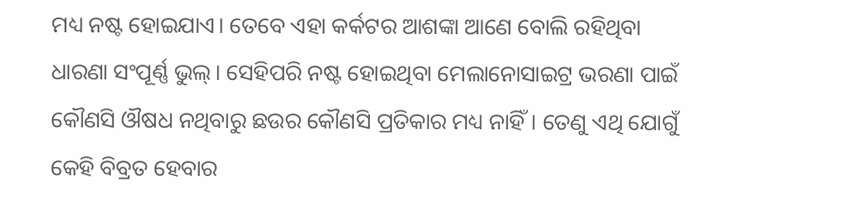ମଧ୍ୟ ନଷ୍ଟ ହୋଇଯାଏ। ତେବେ ଏହା କର୍କଟର ଆଶଙ୍କା ଆଣେ ବୋଲି ରହିଥିବା ଧାରଣା ସଂପୂର୍ଣ୍ଣ ଭୁଲ୍। ସେହିପରି ନଷ୍ଟ ହୋଇଥିବା ମେଲାନୋସାଇଟ୍ର ଭରଣା ପାଇଁ କୌଣସି ଔଷଧ ନଥିବାରୁ ଛଉର କୌଣସି ପ୍ରତିକାର ମଧ୍ୟ ନାହିଁ। ତେଣୁ ଏଥି ଯୋଗୁଁ କେହି ବିବ୍ରତ ହେବାର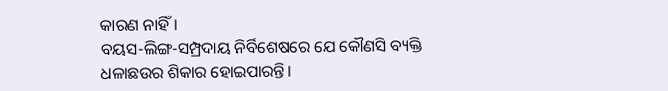କାରଣ ନାହିଁ।
ବୟସ-ଲିଙ୍ଗ-ସମ୍ପ୍ରଦାୟ ନିର୍ବିଶେଷରେ ଯେ କୌଣସି ବ୍ୟକ୍ତି ଧଳାଛଉର ଶିକାର ହୋଇପାରନ୍ତି।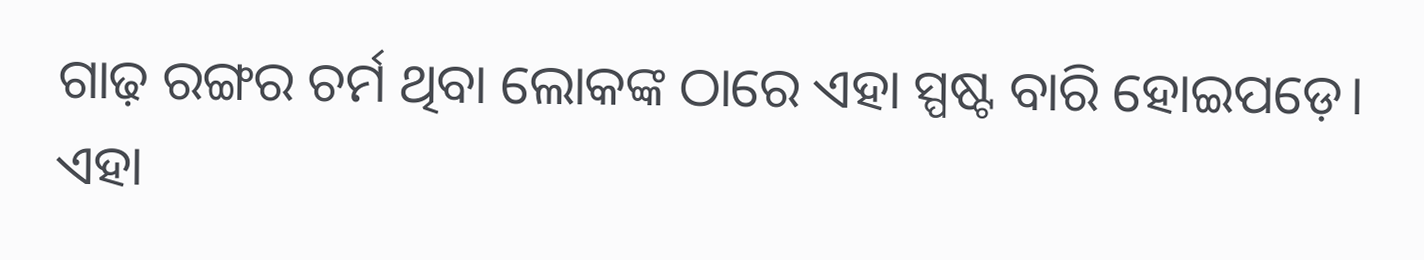ଗାଢ଼ ରଙ୍ଗର ଚର୍ମ ଥିବା ଲୋକଙ୍କ ଠାରେ ଏହା ସ୍ପଷ୍ଟ ବାରି ହୋଇପଡ଼େ। ଏହା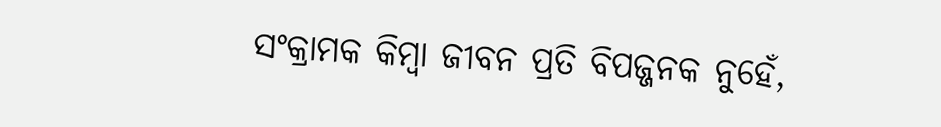ସଂକ୍ରାମକ କିମ୍ବା ଜୀବନ ପ୍ରତି ବିପଜ୍ଜନକ ନୁହେଁ,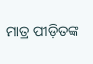ମାତ୍ର ପୀଡ଼ିତଙ୍କ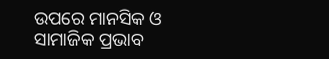ଉପରେ ମାନସିକ ଓ ସାମାଜିକ ପ୍ରଭାବ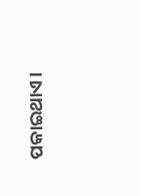ପକାଇଥାଏ।